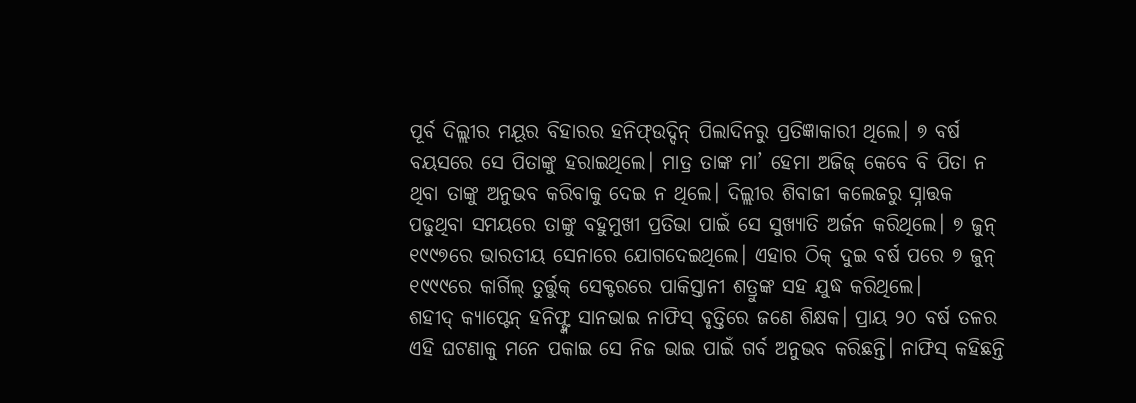ପୂର୍ବ ଦିଲ୍ଲୀର ମୟୂର ବିହାରର ହନିଫ୍ଉଦ୍ଦିନ୍ ପିଲାଦିନରୁ ପ୍ରତିଜ୍ଞାକାରୀ ଥିଲେ। ୭ ବର୍ଷ ବୟସରେ ସେ ପିତାଙ୍କୁ ହରାଇଥିଲେ। ମାତ୍ର ତାଙ୍କ ମା’ ହେମା ଅଜିଜ୍ କେବେ ବି ପିତା ନ ଥିବା ତାଙ୍କୁ ଅନୁଭବ କରିବାକୁ ଦେଇ ନ ଥିଲେ। ଦିଲ୍ଲୀର ଶିବାଜୀ କଲେଜରୁ ସ୍ନାତ୍ତକ ପଢୁଥିବା ସମୟରେ ତାଙ୍କୁ ବହୁମୁଖୀ ପ୍ରତିଭା ପାଇଁ ସେ ସୁଖ୍ୟାତି ଅର୍ଜନ କରିଥିଲେ। ୭ ଜୁନ୍ ୧୯୯୭ରେ ଭାରତୀୟ ସେନାରେ ଯୋଗଦେଇଥିଲେ। ଏହାର ଠିକ୍ ଦୁଇ ବର୍ଷ ପରେ ୭ ଜୁନ୍ ୧୯୯୯ରେ କାର୍ଗିଲ୍ ତୁର୍ତ୍ତୁକ୍ ସେକ୍ଟରରେ ପାକିସ୍ତାନୀ ଶତ୍ରୁଙ୍କ ସହ ଯୁଦ୍ଧ କରିଥିଲେ।
ଶହୀଦ୍ କ୍ୟାପ୍ଟେନ୍ ହନିଫ୍ଙ୍କ ସାନଭାଇ ନାଫିସ୍ ବୃତ୍ତିରେ ଜଣେ ଶିକ୍ଷକ। ପ୍ରାୟ ୨୦ ବର୍ଷ ତଳର ଏହି ଘଟଣାକୁ ମନେ ପକାଇ ସେ ନିଜ ଭାଇ ପାଇଁ ଗର୍ବ ଅନୁଭବ କରିଛନ୍ତି। ନାଫିସ୍ କହିଛନ୍ତି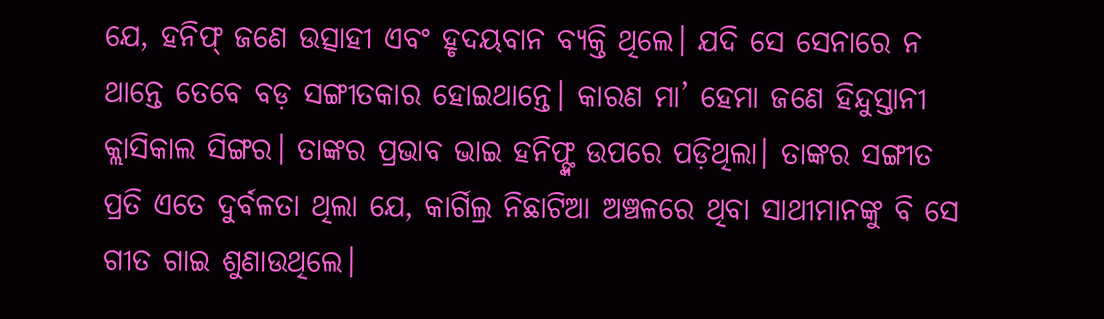ଯେ, ହନିଫ୍ ଜଣେ ଉତ୍ସାହୀ ଏବଂ ହୃଦୟବାନ ବ୍ୟକ୍ତି ଥିଲେ। ଯଦି ସେ ସେନାରେ ନ ଥାନ୍ତେ ତେବେ ବଡ଼ ସଙ୍ଗୀତକାର ହୋଇଥାନ୍ତେ। କାରଣ ମା’ ହେମା ଜଣେ ହିନ୍ଦୁସ୍ତାନୀ କ୍ଲାସିକାଲ ସିଙ୍ଗର। ତାଙ୍କର ପ୍ରଭାବ ଭାଇ ହନିଫ୍ଙ୍କ ଉପରେ ପଡ଼ିଥିଲା। ତାଙ୍କର ସଙ୍ଗୀତ ପ୍ରତି ଏତେ ଦୁର୍ବଳତା ଥିଲା ଯେ, କାର୍ଗିଲ୍ର ନିଛାଟିଆ ଅଞ୍ଚଳରେ ଥିବା ସାଥୀମାନଙ୍କୁ ବି ସେ ଗୀତ ଗାଇ ଶୁଣାଉଥିଲେ।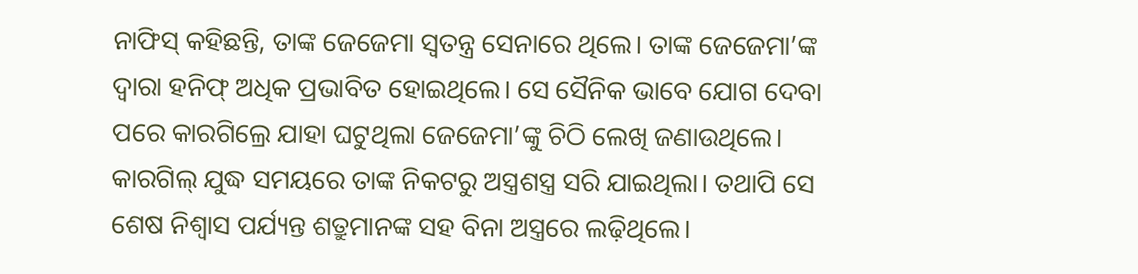ନାଫିସ୍ କହିଛନ୍ତି, ତାଙ୍କ ଜେଜେମା ସ୍ବତନ୍ତ୍ର ସେନାରେ ଥିଲେ। ତାଙ୍କ ଜେଜେମା’ଙ୍କ ଦ୍ୱାରା ହନିଫ୍ ଅଧିକ ପ୍ରଭାବିତ ହୋଇଥିଲେ। ସେ ସୈନିକ ଭାବେ ଯୋଗ ଦେବା ପରେ କାରଗିଲ୍ରେ ଯାହା ଘଟୁଥିଲା ଜେଜେମା’ଙ୍କୁ ଚିଠି ଲେଖି ଜଣାଉଥିଲେ। କାରଗିଲ୍ ଯୁଦ୍ଧ ସମୟରେ ତାଙ୍କ ନିକଟରୁ ଅସ୍ତ୍ରଶସ୍ତ୍ର ସରି ଯାଇଥିଲା। ତଥାପି ସେ ଶେଷ ନିଶ୍ୱାସ ପର୍ଯ୍ୟନ୍ତ ଶତ୍ରୁମାନଙ୍କ ସହ ବିନା ଅସ୍ତ୍ରରେ ଲଢ଼ିଥିଲେ।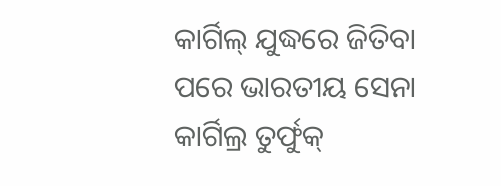କାର୍ଗିଲ୍ ଯୁଦ୍ଧରେ ଜିତିବା ପରେ ଭାରତୀୟ ସେନା କାର୍ଗିଲ୍ର ତୁର୍ଫୁକ୍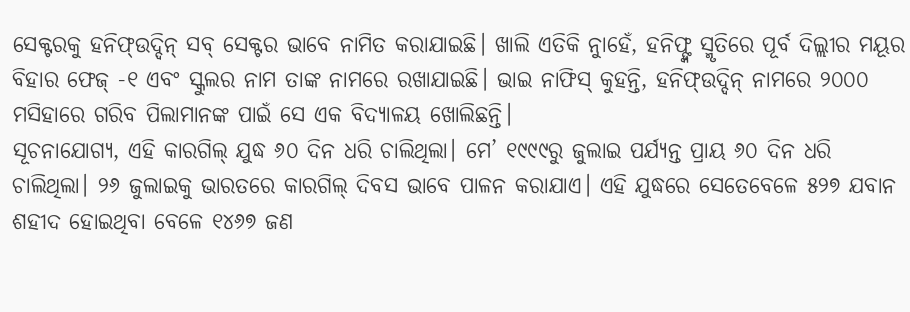ସେକ୍ଟରକୁ ହନିଫ୍ଉଦ୍ଦିନ୍ ସବ୍ ସେକ୍ଟର ଭାବେ ନାମିତ କରାଯାଇଛି। ଖାଲି ଏତିକି ନୁାହେଁ, ହନିଫ୍ଙ୍କ ସ୍ମୃତିରେ ପୂର୍ବ ଦିଲ୍ଲୀର ମୟୂର ବିହାର ଫେଜ୍ -୧ ଏବଂ ସ୍କୁଲର ନାମ ତାଙ୍କ ନାମରେ ରଖାଯାଇଛି। ଭାଇ ନାଫିସ୍ କୁହନ୍ତି, ହନିଫ୍ଉଦ୍ଦିନ୍ ନାମରେ ୨୦୦୦ ମସିହାରେ ଗରିବ ପିଲାମାନଙ୍କ ପାଇଁ ସେ ଏକ ବିଦ୍ୟାଳୟ ଖୋଲିଛନ୍ତି।
ସୂଚନାଯୋଗ୍ୟ, ଏହି କାରଗିଲ୍ ଯୁଦ୍ଧ ୬୦ ଦିନ ଧରି ଚାଲିଥିଲା। ମେ’ ୧୯୯୯ରୁ ଜୁଲାଇ ପର୍ଯ୍ୟନ୍ତ ପ୍ରାୟ ୬୦ ଦିନ ଧରି ଚାଲିଥିଲା। ୨୬ ଜୁଲାଇକୁ ଭାରତରେ କାରଗିଲ୍ ଦିବସ ଭାବେ ପାଳନ କରାଯାଏ। ଏହି ଯୁଦ୍ଧରେ ସେତେବେଳେ ୫୨୭ ଯବାନ ଶହୀଦ ହୋଇଥିବା ବେଳେ ୧୪୬୭ ଜଣ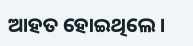ଆହତ ହୋଇଥିଲେ।